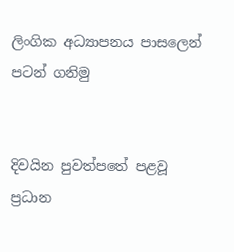ලිංගික අධ්‍යාපනය පාසලෙන් පටන් ගනිමු


දිවයින පුවත්පතේ පළවූ ප්‍රධාන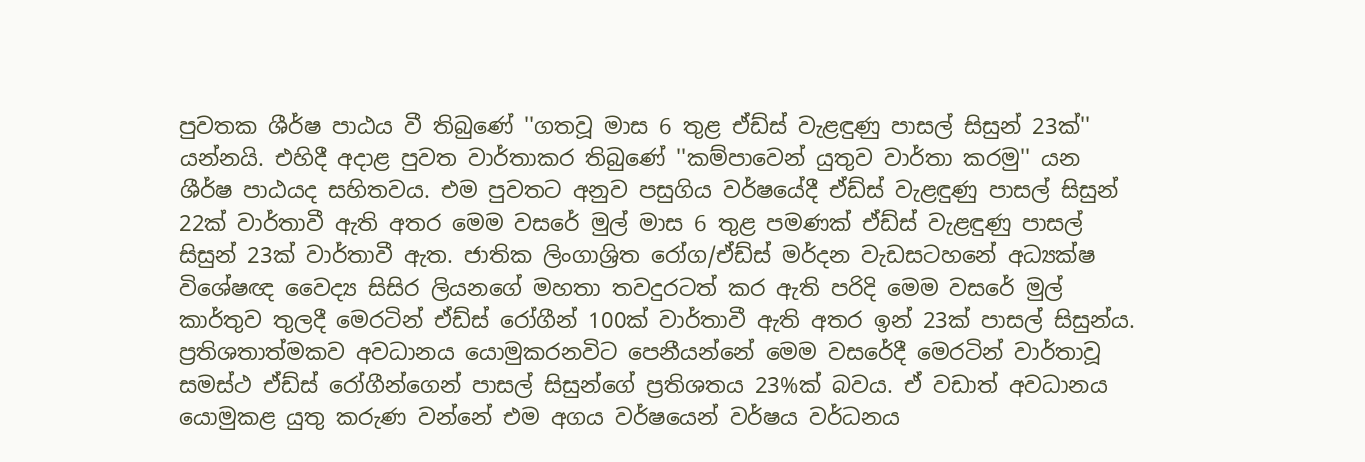පුවතක ශීර්ෂ පාඨය වී තිබුණේ ''ගතවූ මාස 6 තුළ ඒඩ්ස්‌ වැළඳුණු පාසල් සිසුන් 23ක්‌'' යන්නයි. එහිදී අදාළ පුවත වාර්තාකර තිබුණේ ''කම්පාවෙන් යුතුව වාර්තා කරමු'' යන ශීර්ෂ පාඨයද සහිතවය. එම පුවතට අනුව පසුගිය වර්ෂයේදී ඒඩ්ස්‌ වැළඳුණු පාසල් සිසුන් 22ක්‌ වාර්තාවී ඇති අතර මෙම වසරේ මුල් මාස 6 තුළ පමණක්‌ ඒඩ්ස්‌ වැළඳුණු පාසල් සිසුන් 23ක්‌ වාර්තාවී ඇත. ජාතික ලිංගාශ්‍රිත රෝග/ඒඩ්ස්‌ මර්දන වැඩසටහනේ අධ්‍යක්‌ෂ විශේෂඥ වෛද්‍ය සිසිර ලියනගේ මහතා තවදුරටත් කර ඇති පරිදි මෙම වසරේ මුල් කාර්තුව තුලදී මෙරටින් ඒඩ්ස්‌ රෝගීන් 100ක්‌ වාර්තාවී ඇති අතර ඉන් 23ක්‌ පාසල් සිසුන්ය. ප්‍රතිශතාත්මකව අවධානය යොමුකරනවිට පෙනීයන්නේ මෙම වසරේදී මෙරටින් වාර්තාවූ සමස්‌ථ ඒඩ්ස්‌ රෝගීන්ගෙන් පාසල් සිසුන්ගේ ප්‍රතිශතය 23%ක්‌ බවය. ඒ වඩාත් අවධානය යොමුකළ යුතු කරුණ වන්නේ එම අගය වර්ෂයෙන් වර්ෂය වර්ධනය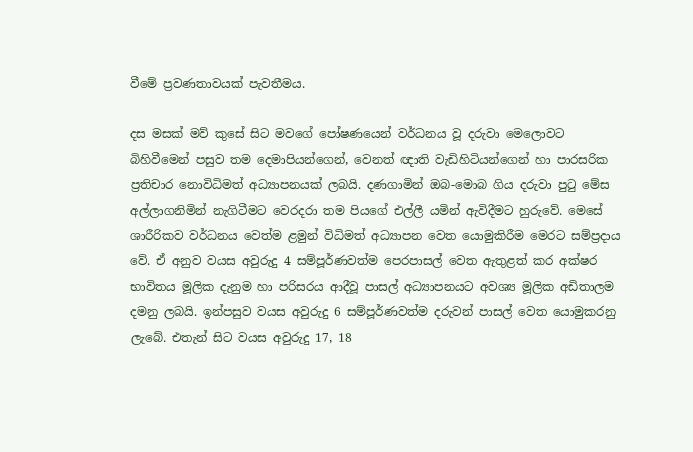වීමේ ප්‍රවණතාවයක්‌ පැවතීමය.

දස මසක්‌ මව් කුසේ සිට මවගේ පෝෂණයෙන් වර්ධනය වූ දරුවා මෙලොවට බිහිවීමෙන් පසුව තම දෙමාපියන්ගෙන්, වෙනත් ඥාති වැඩිහිටියන්ගෙන් හා පාරසරික ප්‍රතිචාර නොවිධිමත් අධ්‍යාපනයක්‌ ලබයි. දණගාමින් ඔබ-මොබ ගිය දරුවා පුටු මේස අල්ලාගනිමින් නැගිටීමට වෙරදරා තම පියගේ එල්ලී යමින් ඇවිදීමට හුරුවේ. මෙසේ ශාරීරිකව වර්ධනය වෙත්ම ළමුන් විධිමත් අධ්‍යාපන වෙත යොමුකිරීම මෙරට සම්ප්‍රදාය වේ. ඒ අනුව වයස අවුරුදු 4 සම්පූර්ණවත්ම පෙරපාසල් වෙත ඇතුළත් කර අක්‌ෂර භාවිතය මූලික දැනුම හා පරිසරය ආදීවූ පාසල් අධ්‍යාපනයට අවශ්‍ය මූලික අඩිතාලම දමනු ලබයි. ඉන්පසුව වයස අවුරුදු 6 සම්පූර්ණවත්ම දරුවන් පාසල් වෙත යොමුකරනු ලැබේ. එතැන් සිට වයස අවුරුදු 17, 18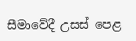සීමාවේදී උසස්‌ පෙළ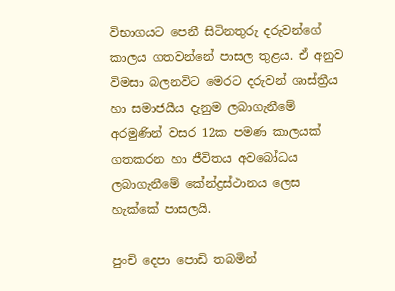විභාගයට පෙනී සිටිනතුරු දරුවන්ගේ කාලය ගතවන්නේ පාසල තුළය. ඒ අනුව විමසා බලනවිට මෙරට දරුවන් ශාස්‌ත්‍රීය හා සමාජයීය දැනුම ලබාගැනීමේ අරමුණින් වසර 12ක පමණ කාලයක්‌ ගතකරන හා ජීවිතය අවබෝධය ලබාගැනීමේ කේන්ද්‍රස්‌ථානය ලෙස හැක්‌කේ පාසලයි.

පුංචි දෙපා පොඩි තබමින්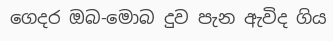ගෙදර ඔබ-මොබ දුව පැන ඇවිද ගිය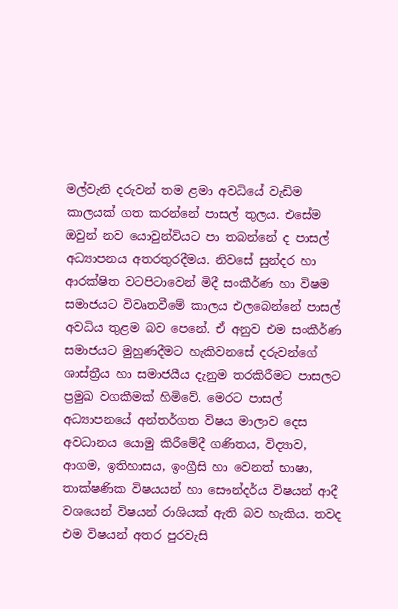මල්වැනි දරුවන් තම ළමා අවධියේ වැඩිම කාලයක්‌ ගත කරන්නේ පාසල් තුලය. එසේම ඔවුන් නව යොවුන්වියට පා තබන්නේ ද පාසල් අධ්‍යාපනය අතරතුරදීමය. නිවසේ සුන්දර හා ආරක්‌ෂිත වටපිටාවෙන් මිදී සංකීර්ණ හා විෂම සමාජයට විවෘතවීමේ කාලය එලබෙන්නේ පාසල් අවධිය තුළම බව පෙනේ. ඒ අනුව එම සංකීර්ණ සමාජයට මුහුණදීමට හැකිවනසේ දරුවන්ගේ ශාස්‌ත්‍රීය හා සමාජයීය දැනුම තරකිරීමට පාසලට ප්‍රමුඛ වගකීමක්‌ හිමිවේ. මෙරට පාසල් අධ්‍යාපනයේ අන්තර්ගත විෂය මාලාව දෙස අවධානය යොමු කිරීමේදී ගණිතය, විද්‍යාව, ආගම, ඉතිහාසය, ඉංග්‍රීසි හා වෙනත් භාෂා, තාක්‌ෂණික විෂයයන් හා සෞන්දර්ය විෂයන් ආදී වශයෙන් විෂයන් රාශියක්‌ ඇති බව හැකිය. තවද එම විෂයන් අතර පුරවැසි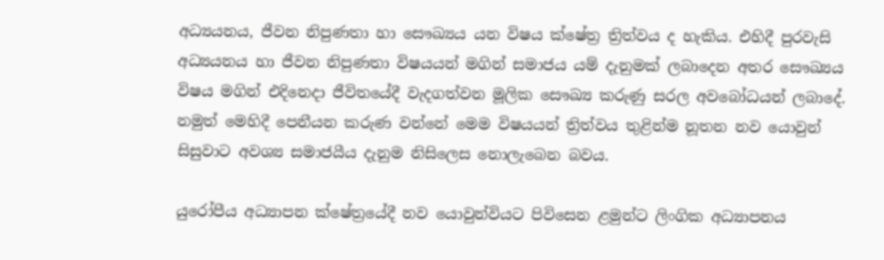අධ්‍යයනය, ජීවන නිපුණතා හා සෞඛ්‍යය යන විෂය ක්‌ෂේත්‍ර ත්‍රිත්වය ද හැකිය. එහිදී පුරවැසි අධ්‍යයනය හා ජීවන නිපුණතා විෂයයන් මගින් සමාජය යම් දැනුමක්‌ ලබාදෙන අතර සෞඛ්‍යය විෂය මගින් එදිනෙදා ජීවිතයේදී වැදගත්වන මූලික සෞඛ්‍ය කරුණු සරල අවබෝධයන් ලබාදේ. නමුත් මෙහිදී පෙනීයන කරුණ වන්නේ මෙම විෂයයන් ත්‍රිත්වය තුළින්ම නූතන නව යොවුන් සිසුවාට අවශ්‍ය සමාජයීය දැනුම නිසිලෙස නොලැබෙන බවය.

යුරෝපීය අධ්‍යාපන ක්‌ෂේත්‍රයේදී නව යොවුන්වියට පිවිසෙන ළමුන්ට ලිංගික අධ්‍යාපනය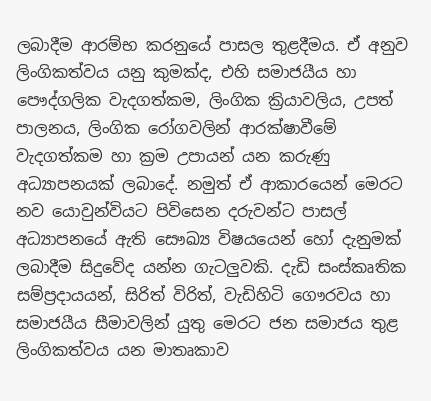ලබාදීම ආරම්භ කරනුයේ පාසල තුළදීමය. ඒ අනුව ලිංගිකත්වය යනු කුමක්‌ද, එහි සමාජයීය හා පෞද්ගලික වැදගත්කම, ලිංගික ක්‍රියාවලිය, උපත් පාලනය, ලිංගික රෝගවලින් ආරක්‌ෂාවීමේ වැදගත්කම හා ක්‍රම උපායන් යන කරුණු අධ්‍යාපනයක්‌ ලබාදේ. නමුත් ඒ ආකාරයෙන් මෙරට නව යොවුන්වියට පිවිසෙන දරුවන්ට පාසල් අධ්‍යාපනයේ ඇති සෞඛ්‍ය විෂයයෙන් හෝ දැනුමක්‌ ලබාදීම සිදුවේද යන්න ගැටලුවකි. දැඩි සංස්‌කෘතික සම්ප්‍රදායයන්, සිරිත් විරිත්, වැඩිහිටි ගෞරවය හා සමාජයීය සීමාවලින් යුතු මෙරට ජන සමාජය තුළ ලිංගිකත්වය යන මාතෘකාව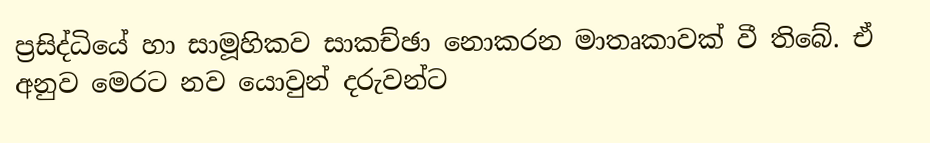ප්‍රසිද්ධියේ හා සාමූහිකව සාකච්ඡා නොකරන මාතෘකාවක්‌ වී තිබේ. ඒ අනුව මෙරට නව යොවුන් දරුවන්ට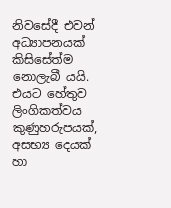නිවසේදී එවන් අධ්‍යාපනයක්‌ කිසිසේත්ම නොලැබී යයි. එයට හේතුව ලිංගිකත්වය කුණුහරුපයක්‌, අසභ්‍ය දෙයක්‌ හා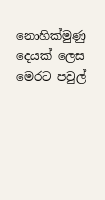නොහික්‌මුණු දෙයක්‌ ලෙස මෙරට පවුල්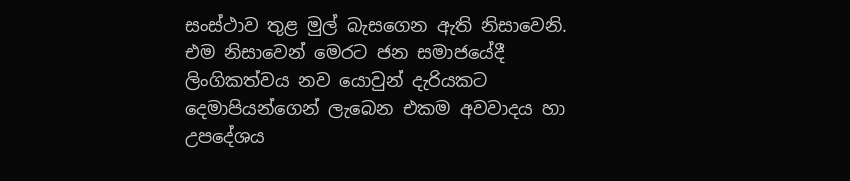සංස්‌ථාව තුළ මුල් බැසගෙන ඇති නිසාවෙනි. එම නිසාවෙන් මෙරට ජන සමාජයේදී ලිංගිකත්වය නව යොවුන් දැරියකට දෙමාපියන්ගෙන් ලැබෙන එකම අවවාදය හා උපදේශය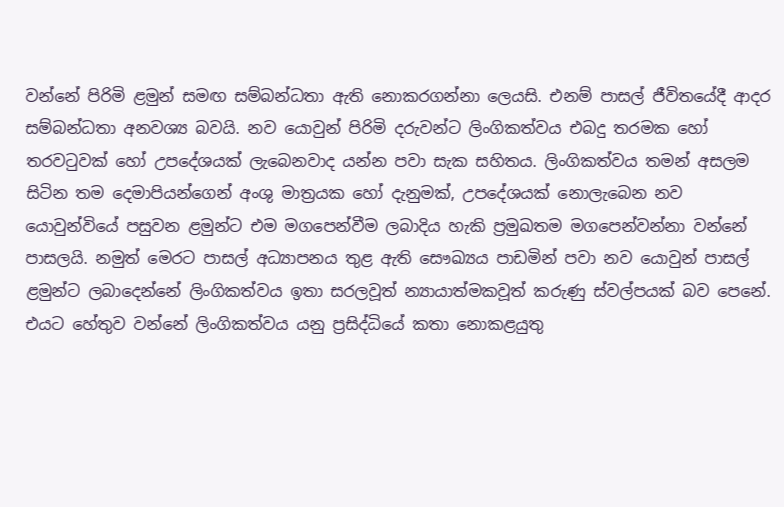වන්නේ පිරිමි ළමුන් සමඟ සම්බන්ධතා ඇති නොකරගන්නා ලෙයසි. එනම් පාසල් ජීවිතයේදී ආදර සම්බන්ධතා අනවශ්‍ය බවයි. නව යොවුන් පිරිමි දරුවන්ට ලිංගිකත්වය එබදු තරමක හෝ තරවටුවක්‌ හෝ උපදේශයක්‌ ලැබෙනවාද යන්න පවා සැක සහිතය. ලිංගිකත්වය තමන් අසලම සිටින තම දෙමාපියන්ගෙන් අංශු මාත්‍රයක හෝ දැනුමක්‌, උපදේශයක්‌ නොලැබෙන නව යොවුන්වියේ පසුවන ළමුන්ට එම මගපෙන්වීම ලබාදිය හැකි ප්‍රමුඛතම මගපෙන්වන්නා වන්නේ පාසලයි. නමුත් මෙරට පාසල් අධ්‍යාපනය තුළ ඇති සෞඛ්‍යය පාඩමින් පවා නව යොවුන් පාසල් ළමුන්ට ලබාදෙන්නේ ලිංගිකත්වය ඉතා සරලවූත් න්‍යායාත්මකවූත් කරුණු ස්‌වල්පයක්‌ බව පෙනේ. එයට හේතුව වන්නේ ලිංගිකත්වය යනු ප්‍රසිද්ධියේ කතා නොකළයුතු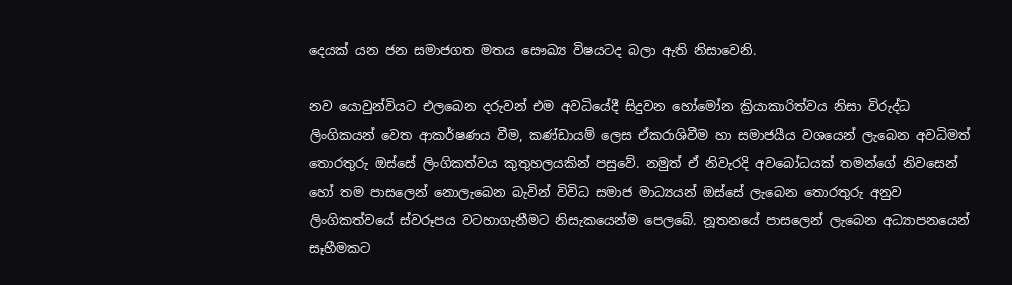දෙයක්‌ යන ජන සමාජගත මතය සෞඛ්‍ය විෂයටද බලා ඇති නිසාවෙනි.

නව යොවුන්වියට එලබෙන දරුවන් එම අවධියේදී සිදුවන හෝමෝන ක්‍රියාකාරිත්වය නිසා විරුද්ධ ලිංගිකයන් වෙත ආකර්ෂණය වීම, කණ්‌ඩායම් ලෙස ඒකරාශිවීම හා සමාජයීය වශයෙන් ලැබෙන අවධිමත් තොරතුරු ඔස්‌සේ ලිංගිකත්වය කුතුහලයකින් පසුවේ. නමුත් ඒ නිවැරදි අවබෝධයක්‌ තමන්ගේ නිවසෙන් හෝ තම පාසලෙන් නොලැබෙන බැවින් විවිධ සමාජ මාධ්‍යයන් ඔස්‌සේ ලැබෙන තොරතුරු අනුව ලිංගිකත්වයේ ස්‌වරූපය වටහාගැනීමට නිසැකයෙන්ම පෙලබේ. නූතනයේ පාසලෙන් ලැබෙන අධ්‍යාපනයෙන් සෑහීමකට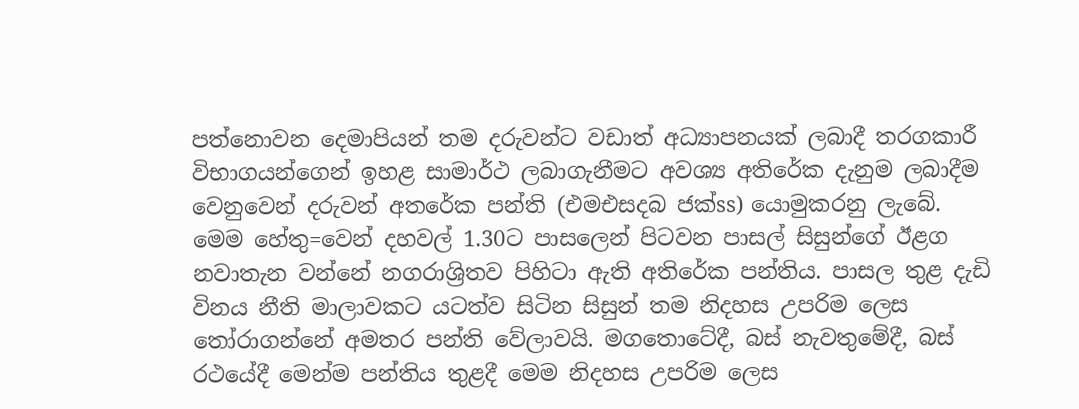පත්නොවන දෙමාපියන් තම දරුවන්ට වඩාත් අධ්‍යාපනයක්‌ ලබාදී තරගකාරී විභාගයන්ගෙන් ඉහළ සාමාර්ථ ලබාගැනීමට අවශ්‍ය අතිරේක දැනුම ලබාදීම වෙනුවෙන් දරුවන් අතරේක පන්ති (එමඑසදබ ජක්‌ss) යොමුකරනු ලැබේ. මෙම හේතු=වෙන් දහවල් 1.30ට පාසලෙන් පිටවන පාසල් සිසුන්ගේ ඊළග නවාතැන වන්නේ නගරාශ්‍රිතව පිහිටා ඇති අතිරේක පන්තිය. පාසල තුළ දැඩි විනය නීති මාලාවකට යටත්ව සිටින සිසුන් තම නිදහස උපරිම ලෙස තෝරාගන්නේ අමතර පන්ති වේලාවයි. මගතොටේදී, බස්‌ නැවතුමේදී, බස්‌ රථයේදී මෙන්ම පන්තිය තුළදී මෙම නිදහස උපරිම ලෙස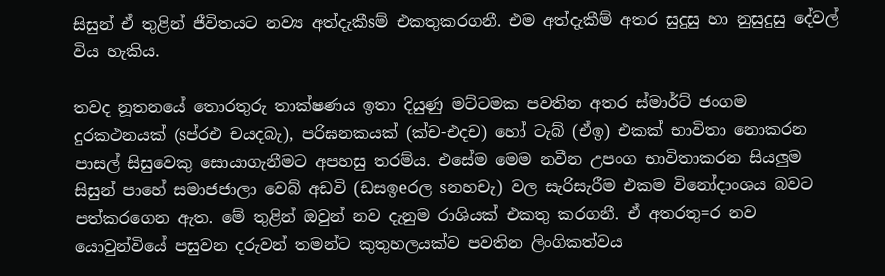සිසුන් ඒ තුළින් ජීවිතයට නව්‍ය අත්දැකීsම් එකතුකරගනී. එම අත්දැකීම් අතර සුදුසු හා නුසුදුසු දේවල් විය හැකිය.

තවද නූතනයේ තොරතුරු තාක්‌ෂණය ඉතා දියුණු මට්‌ටමක පවතින අතර ස්‌මාර්ට්‌ ජංගම දුරකථනයක්‌ (sප්රඑ චයදබැ), පරිඝනකයක්‌ (ක්‌ච-එදච) හෝ ටැබ් (ඒඉ) එකක්‌ භාවිතා නොකරන පාසල් සිසුවෙකු සොයාගැනීමට අපහසු තරම්ය. එසේම මෙම නවීන උපංග භාවිතාකරන සියලුම සිසුන් පාහේ සමාජජාලා වෙබ් අඩවි (ඩසඉeරල sනහචැ) වල සැරිසැරීම එකම විනෝදාංශය බවට පත්කරගෙන ඇත. මේ තුළින් ඔවුන් නව දැනුම රාශියක්‌ එකතු කරගනී. ඒ අතරතු=ර නව යොවුන්වියේ පසුවන දරුවන් තමන්ට කුතුහලයක්‌ව පවතින ලිංගිකත්වය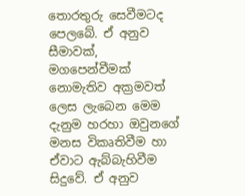තොරතුරු සෙවීමටද පෙලබේ. ඒ අනුව සීමාවක්‌, මගපෙන්වීමක්‌ නොමැතිව අක්‍රමවත් ලෙස ලැබෙන මෙම දැනුම හරහා ඔවුනගේ මනස විකෘතිවීම හා ඒවාට ඇබ්බැහිවීම සිදුවේ. ඒ අනුව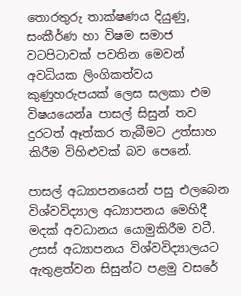තොරතුරු තාක්‌ෂණය දියුණු, සංකීර්ණ හා විෂම සමාජ වටපිටාවක්‌ පවතින මෙවන් අවධියක ලිංගිකත්වය කුණුහරුපයක්‌ ලෙස සලකා එම විෂයයෙන්a පාසල් සිසුන් තව දුරටත් ඈත්කර තැබීමට උත්සාහ කිරීම විහිළුවක්‌ බව පෙනේ.

පාසල් අධ්‍යාපනයෙන් පසු එලබෙන විශ්වවිද්‍යාල අධ්‍යාපනය මෙහිදී මදක්‌ අවධානය යොමුකිරීම වටී. උසස්‌ අධ්‍යාපනය විශ්වවිද්‍යාලයට ඇතුළත්වන සිසුන්ට පළමු වසරේ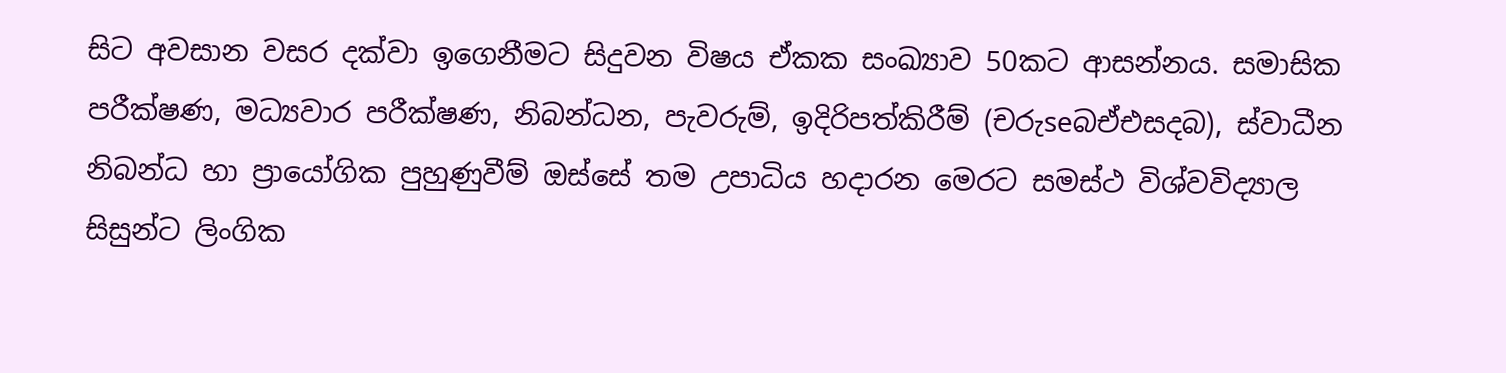සිට අවසාන වසර දක්‌වා ඉගෙනීමට සිදුවන විෂය ඒකක සංඛ්‍යාව 50කට ආසන්නය. සමාසික පරීක්‌ෂණ, මධ්‍යවාර පරීක්‌ෂණ, නිබන්ධන, පැවරුම්, ඉදිරිපත්කිරීම් (චරුseබඒඑසදබ), ස්‌වාධීන නිබන්ධ හා ප්‍රායෝගික පුහුණුවීම් ඔස්‌සේ තම උපාධිය හදාරන මෙරට සමස්‌ථ විශ්වවිද්‍යාල සිසුන්ට ලිංගික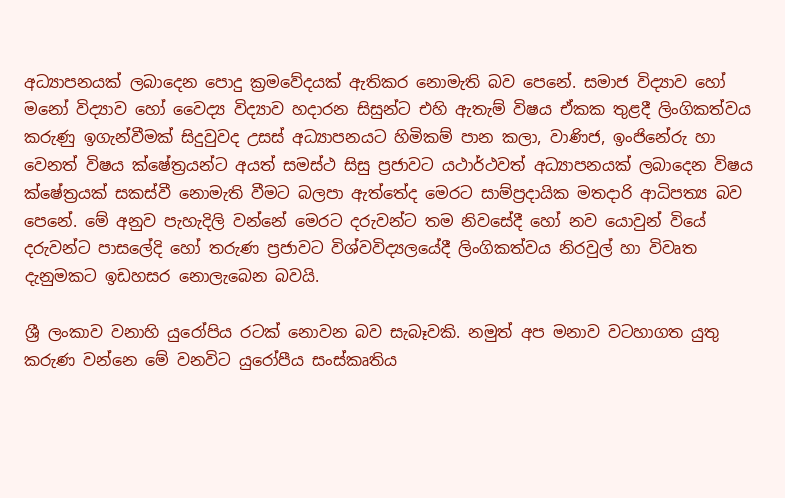අධ්‍යාපනයක්‌ ලබාදෙන පොදු ක්‍රමවේදයක්‌ ඇතිකර නොමැති බව පෙනේ. සමාජ විද්‍යාව හෝ මනෝ විද්‍යාව හෝ වෛද්‍ය විද්‍යාව හදාරන සිසුන්ට එහි ඇතැම් විෂය ඒකක තුළදී ලිංගිකත්වය කරුණු ඉගැන්වීමක්‌ සිදුවුවද උසස්‌ අධ්‍යාපනයට හිමිකම් පාන කලා, වාණිජ, ඉංජිනේරු හා වෙනත් විෂය ක්‌ෂේත්‍රයන්ට අයත් සමස්‌ථ සිසු ප්‍රජාවට යථාර්ථවත් අධ්‍යාපනයක්‌ ලබාදෙන විෂය ක්‌ෂේත්‍රයක්‌ සකස්‌වී නොමැති වීමට බලපා ඇත්තේද මෙරට සාම්ප්‍රදායික මතදාරි ආධිපත්‍ය බව පෙනේ. මේ අනුව පැහැදිලි වන්නේ මෙරට දරුවන්ට තම නිවසේදී හෝ නව යොවුන් වියේ දරුවන්ට පාසලේදි හෝ තරුණ ප්‍රජාවට විශ්වවිද්‍යලයේදී ලිංගිකත්වය නිරවුල් හා විවෘත දැනුමකට ඉඩහසර නොලැබෙන බවයි.

ශ්‍රී ලංකාව වනාහි යුරෝපිය රටක්‌ නොවන බව සැබෑවකි. නමුත් අප මනාව වටහාගත යුතු කරුණ වන්නෙ මේ වනවිට යුරෝපීය සංස්‌කෘතිය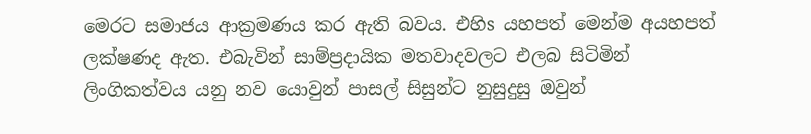මෙරට සමාජය ආක්‍රමණය කර ඇති බවය. එහිs යහපත් මෙන්ම අයහපත් ලක්‌ෂණද ඇත. එබැවින් සාම්ප්‍රදායික මතවාදවලට එලබ සිටිමින් ලිංගිකත්වය යනු නව යොවුන් පාසල් සිසුන්ට නුසුදුසු ඔවුන්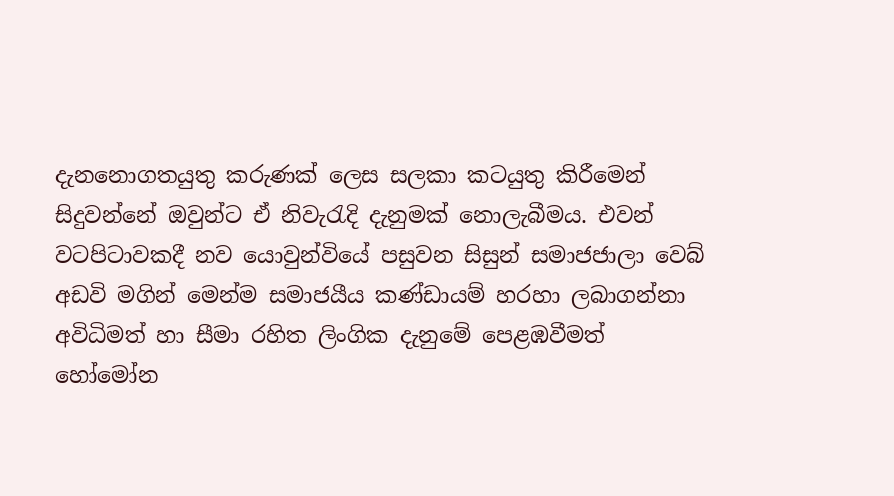දැනනොගතයුතු කරුණක්‌ ලෙස සලකා කටයුතු කිරීමෙන් සිදුවන්නේ ඔවුන්ට ඒ නිවැරැදි දැනුමක්‌ නොලැබීමය. එවන් වටපිටාවකදී නව යොවුන්වියේ පසුවන සිසුන් සමාජජාලා වෙබ් අඩවි මගින් මෙන්ම සමාජයීය කණ්‌ඩායම් හරහා ලබාගන්නා අවිධිමත් හා සීමා රහිත ලිංගික දැනුමේ පෙළඹවීමත් හෝමෝන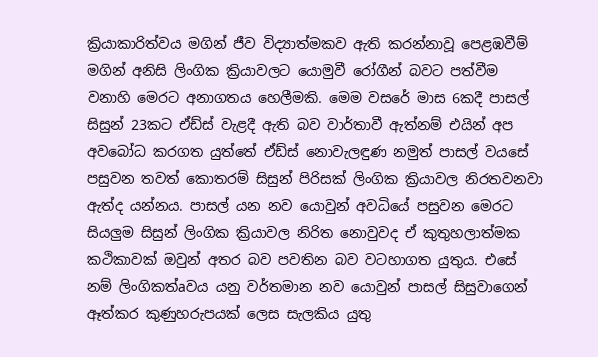ක්‍රියාකාරිත්වය මගින් ජීව විද්‍යාත්මකව ඇති කරන්නාවූ පෙළඹවීම් මගින් අනිසි ලිංගික ක්‍රියාවලට යොමුවී රෝගීන් බවට පත්වීම වනාහි මෙරට අනාගතය හෙලීමකි. මෙම වසරේ මාස 6කදී පාසල් සිසුන් 23කට ඒඩ්ස්‌ වැළදී ඇති බව වාර්තාවී ඇත්නම් එයින් අප අවබෝධ කරගත යුත්තේ ඒඩ්ස්‌ නොවැලඳුණ නමුත් පාසල් වයසේ පසුවන තවත් කොතරම් සිසුන් පිරිසක්‌ ලිංගික ක්‍රියාවල නිරතවනවා ඇත්ද යන්නය. පාසල් යන නව යොවුන් අවධියේ පසුවන මෙරට සියලුම සිසුන් ලිංගික ක්‍රියාවල නිරිත නොවුවද ඒ කුතුහලාත්මක කථිකාවක්‌ ඔවුන් අතර බව පවතින බව වටහාගත යුතුය. එසේ නම් ලිංගිකත්aවය යනු වර්තමාන නව යොවුන් පාසල් සිසුවාගෙන් ඈත්කර කුණුහරුපයක්‌ ලෙස සැලකිය යුතු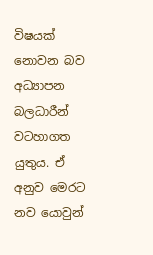විෂයක්‌ නොවන බව අධ්‍යාපන බලධාරීන් වටහාගත යුතුය. ඒ අනුව මෙරට නව යොවුන්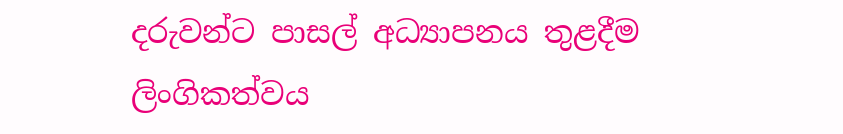දරුවන්ට පාසල් අධ්‍යාපනය තුළදීම ලිංගිකත්වය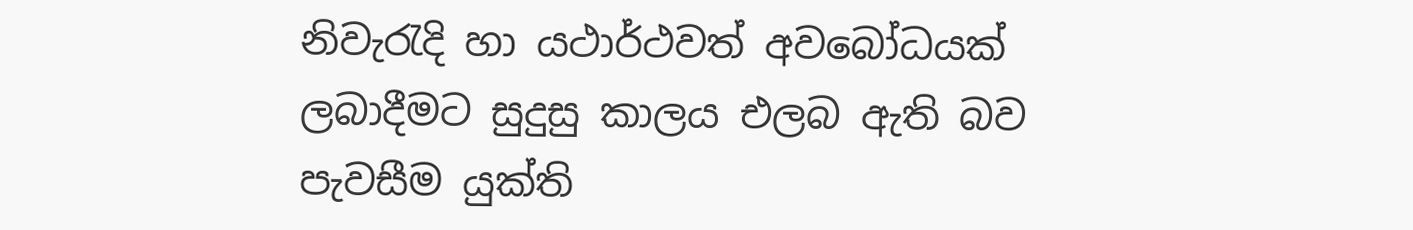නිවැරැදි හා යථාර්ථවත් අවබෝධයක්‌ ලබාදීමට සුදුසු කාලය එලබ ඇති බව පැවසීම යුක්‌ති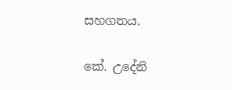සහගතය.

කේ. උදේනි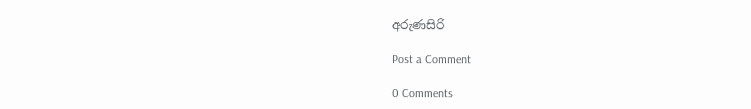අරුණසිරි

Post a Comment

0 Comments